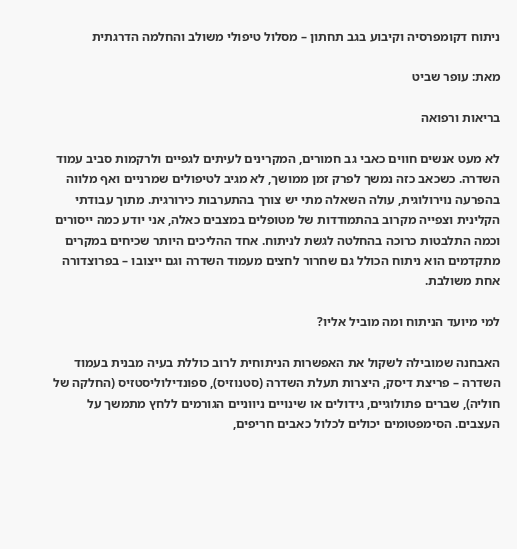ניתוח דקומפרסיה וקיבוע בגב תחתון – מסלול טיפולי משולב והחלמה הדרגתית

מאת: עופר שביט

בריאות ורפואה

לא מעט אנשים חווים כאבי גב חמורים, המקרינים לעיתים לגפיים ולרקמות סביב עמוד השדרה. כשכאב כזה נמשך לפרק זמן ממושך, לא מגיב לטיפולים שמרניים ואף מלווה בהפרעה נוירולוגית, עולה השאלה מתי יש צורך בהתערבות כירורגית. מתוך עבודתי הקלינית וצפייה מקרוב בהתמודדות של מטופלים במצבים כאלה, אני יודע כמה ייסורים וכמה התלבטות כרוכה בהחלטה לגשת לניתוח. אחד ההליכים היותר שכיחים במקרים מתקדמים הוא ניתוח הכולל גם שחרור לחצים מעמוד השדרה וגם ייצובו – בפרוצדורה אחת משולבת.

למי מיועד הניתוח ומה מוביל אליו?

האבחנה שמובילה לשקול את האפשרות הניתוחית לרוב כוללת בעיה מבנית בעמוד השדרה – פריצת דיסק, היצרות תעלת השדרה (סטנוזיס), ספונדילוליסטזיס (החלקה של חוליה), שברים פתולוגיים, גידולים או שינויים ניווניים הגורמים ללחץ מתמשך על העצבים. הסימפטומים יכולים לכלול כאבים חריפים,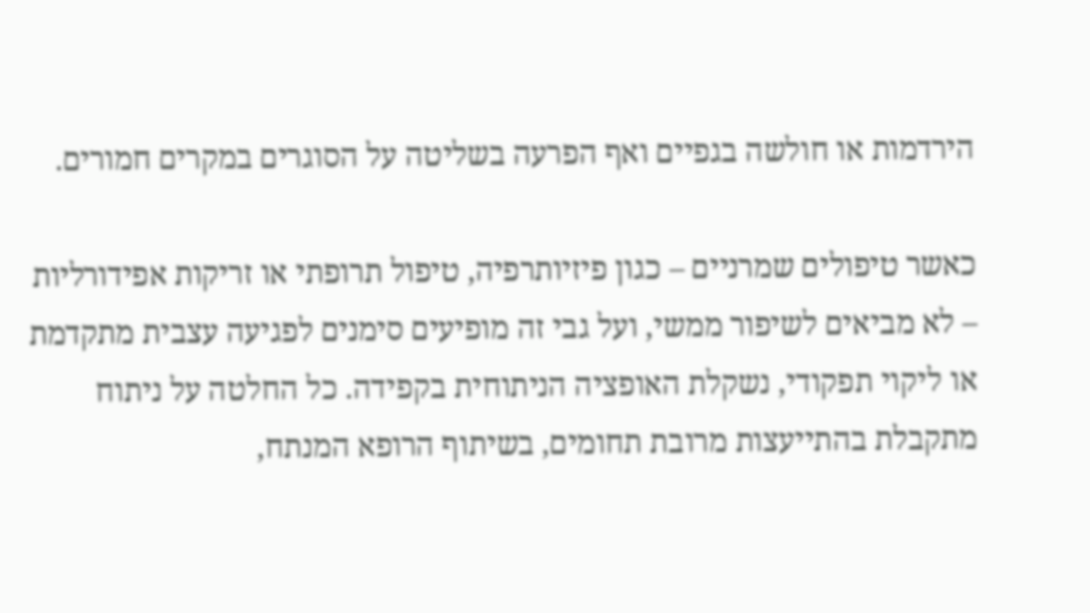הירדמות או חולשה בגפיים ואף הפרעה בשליטה על הסוגרים במקרים חמורים.

כאשר טיפולים שמרניים – כגון פיזיותרפיה, טיפול תרופתי או זריקות אפידורליות – לא מביאים לשיפור ממשי, ועל גבי זה מופיעים סימנים לפגיעה עצבית מתקדמת או ליקוי תפקודי, נשקלת האופציה הניתוחית בקפידה. כל החלטה על ניתוח מתקבלת בהתייעצות מרובת תחומים, בשיתוף הרופא המנתח,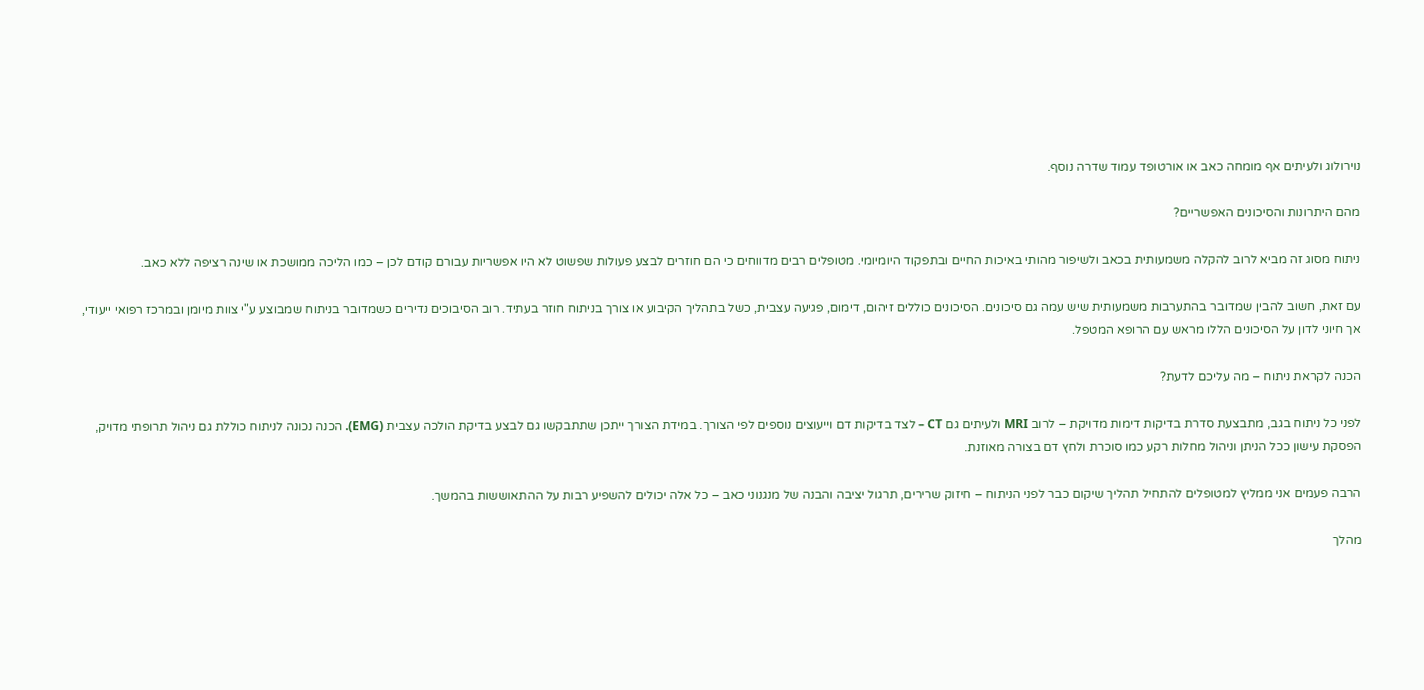נוירולוג ולעיתים אף מומחה כאב או אורטופד עמוד שדרה נוסף.

מהם היתרונות והסיכונים האפשריים?

ניתוח מסוג זה מביא לרוב להקלה משמעותית בכאב ולשיפור מהותי באיכות החיים ובתפקוד היומיומי. מטופלים רבים מדווחים כי הם חוזרים לבצע פעולות שפשוט לא היו אפשריות עבורם קודם לכן – כמו הליכה ממושכת או שינה רציפה ללא כאב.

עם זאת, חשוב להבין שמדובר בהתערבות משמעותית שיש עמה גם סיכונים. הסיכונים כוללים זיהום, דימום, פגיעה עצבית, כשל בתהליך הקיבוע או צורך בניתוח חוזר בעתיד. רוב הסיבוכים נדירים כשמדובר בניתוח שמבוצע ע"י צוות מיומן ובמרכז רפואי ייעודי, אך חיוני לדון על הסיכונים הללו מראש עם הרופא המטפל.

הכנה לקראת ניתוח – מה עליכם לדעת?

לפני כל ניתוח בגב, מתבצעת סדרת בדיקות דימות מדויקת – לרוב MRI ולעיתים גם CT – לצד בדיקות דם וייעוצים נוספים לפי הצורך. במידת הצורך ייתכן שתתבקשו גם לבצע בדיקת הולכה עצבית (EMG). הכנה נכונה לניתוח כוללת גם ניהול תרופתי מדויק, הפסקת עישון ככל הניתן וניהול מחלות רקע כמו סוכרת ולחץ דם בצורה מאוזנת.

הרבה פעמים אני ממליץ למטופלים להתחיל תהליך שיקום כבר לפני הניתוח – חיזוק שרירים, תרגול יציבה והבנה של מנגנוני כאב – כל אלה יכולים להשפיע רבות על ההתאוששות בהמשך.

מהלך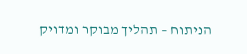הניתוח – תהליך מבוקר ומדויק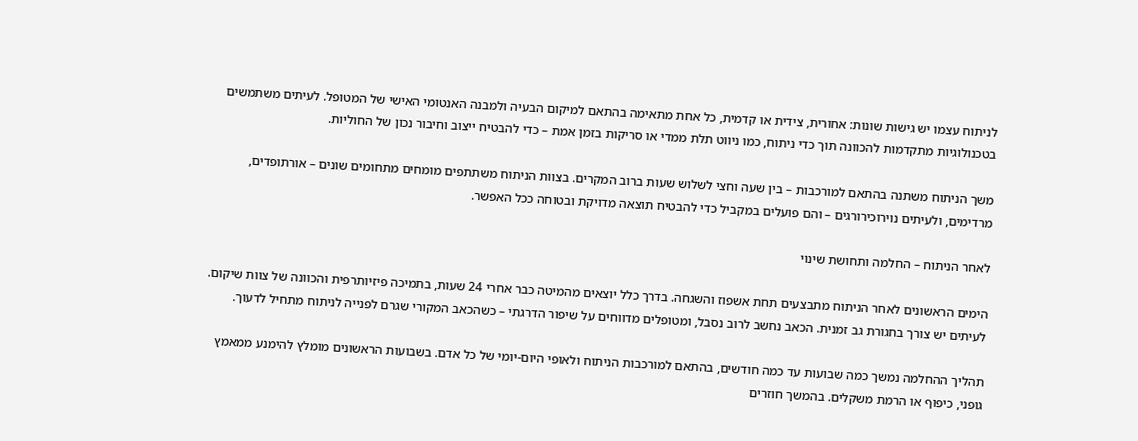לניתוח עצמו יש גישות שונות: אחורית, צידית או קדמית, כל אחת מתאימה בהתאם למיקום הבעיה ולמבנה האנטומי האישי של המטופל. לעיתים משתמשים בטכנולוגיות מתקדמות להכוונה תוך כדי ניתוח, כמו ניווט תלת ממדי או סריקות בזמן אמת – כדי להבטיח ייצוב וחיבור נכון של החוליות.

משך הניתוח משתנה בהתאם למורכבות – בין שעה וחצי לשלוש שעות ברוב המקרים. בצוות הניתוח משתתפים מומחים מתחומים שונים – אורתופדים, מרדימים, ולעיתים נוירוכירורגים – והם פועלים במקביל כדי להבטיח תוצאה מדויקת ובטוחה ככל האפשר.

לאחר הניתוח – החלמה ותחושת שינוי

הימים הראשונים לאחר הניתוח מתבצעים תחת אשפוז והשגחה. בדרך כלל יוצאים מהמיטה כבר אחרי 24 שעות, בתמיכה פיזיותרפית והכוונה של צוות שיקום. לעיתים יש צורך בחגורת גב זמנית. הכאב נחשב לרוב נסבל, ומטופלים מדווחים על שיפור הדרגתי – כשהכאב המקורי שגרם לפנייה לניתוח מתחיל לדעוך.

תהליך ההחלמה נמשך כמה שבועות עד כמה חודשים, בהתאם למורכבות הניתוח ולאופי היום-יומי של כל אדם. בשבועות הראשונים מומלץ להימנע ממאמץ גופני, כיפוף או הרמת משקלים. בהמשך חוזרים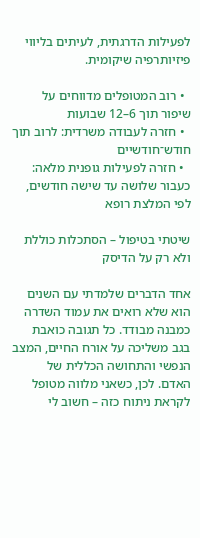לפעילות הדרגתית, לעיתים בליווי פיזיותרפיה שיקומית.

  • רוב המטופלים מדווחים על שיפור תוך 6–12 שבועות
  • חזרה לעבודה משרדית: לרוב תוך חודש־חודשיים
  • חזרה לפעילות גופנית מלאה: כעבור שלושה עד שישה חודשים, לפי המלצת רופא

שיטתי בטיפול – הסתכלות כוללת ולא רק על הדיסק

אחד הדברים שלמדתי עם השנים הוא שלא רואים את עמוד השדרה כמבנה מבודד. כל תגובה כואבת בגב משליכה על אורח החיים, המצב הנפשי והתחושה הכללית של האדם. לכן, כשאני מלווה מטופל לקראת ניתוח כזה – חשוב לי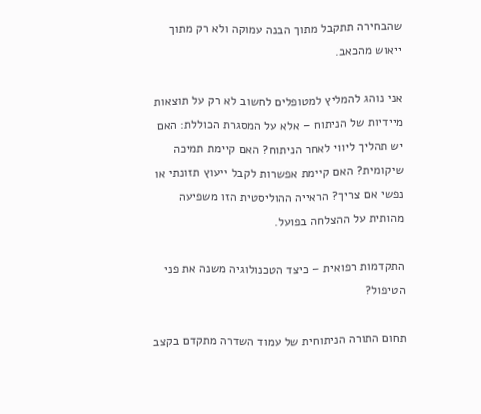שהבחירה תתקבל מתוך הבנה עמוקה ולא רק מתוך ייאוש מהכאב.

אני נוהג להמליץ למטופלים לחשוב לא רק על תוצאות מיידיות של הניתוח – אלא על המסגרת הכוללת: האם יש תהליך ליווי לאחר הניתוח? האם קיימת תמיכה שיקומית? האם קיימת אפשרות לקבל ייעוץ תזונתי או נפשי אם צריך? הראייה ההוליסטית הזו משפיעה מהותית על ההצלחה בפועל.

התקדמות רפואית – כיצד הטכנולוגיה משנה את פני הטיפול?

תחום התורה הניתוחית של עמוד השדרה מתקדם בקצב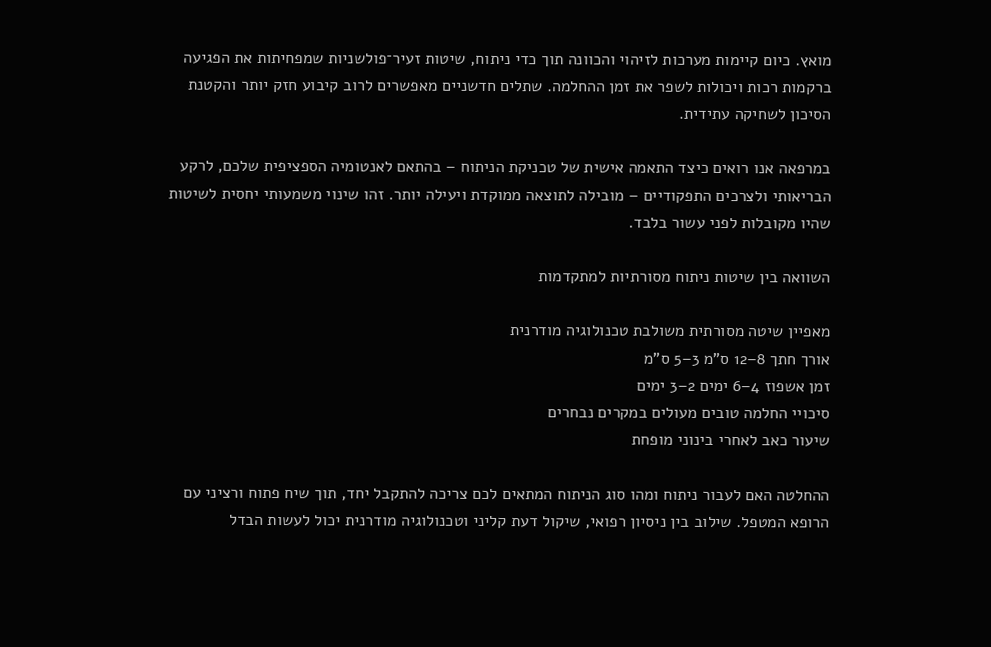מואץ. כיום קיימות מערכות לזיהוי והכוונה תוך כדי ניתוח, שיטות זעיר־פולשניות שמפחיתות את הפגיעה ברקמות רכות ויכולות לשפר את זמן ההחלמה. שתלים חדשניים מאפשרים לרוב קיבוע חזק יותר והקטנת הסיכון לשחיקה עתידית.

במרפאה אנו רואים כיצד התאמה אישית של טכניקת הניתוח – בהתאם לאנטומיה הספציפית שלכם, לרקע הבריאותי ולצרכים התפקודיים – מובילה לתוצאה ממוקדת ויעילה יותר. זהו שינוי משמעותי יחסית לשיטות שהיו מקובלות לפני עשור בלבד.

השוואה בין שיטות ניתוח מסורתיות למתקדמות

מאפיין שיטה מסורתית משולבת טכנולוגיה מודרנית
אורך חתך 8–12 ס"מ 3–5 ס"מ
זמן אשפוז 4–6 ימים 2–3 ימים
סיכויי החלמה טובים מעולים במקרים נבחרים
שיעור כאב לאחרי בינוני מופחת

ההחלטה האם לעבור ניתוח ומהו סוג הניתוח המתאים לכם צריכה להתקבל יחד, תוך שיח פתוח ורציני עם הרופא המטפל. שילוב בין ניסיון רפואי, שיקול דעת קליני וטכנולוגיה מודרנית יכול לעשות הבדל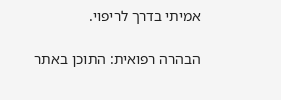אמיתי בדרך לריפוי.

הבהרה רפואית: התוכן באתר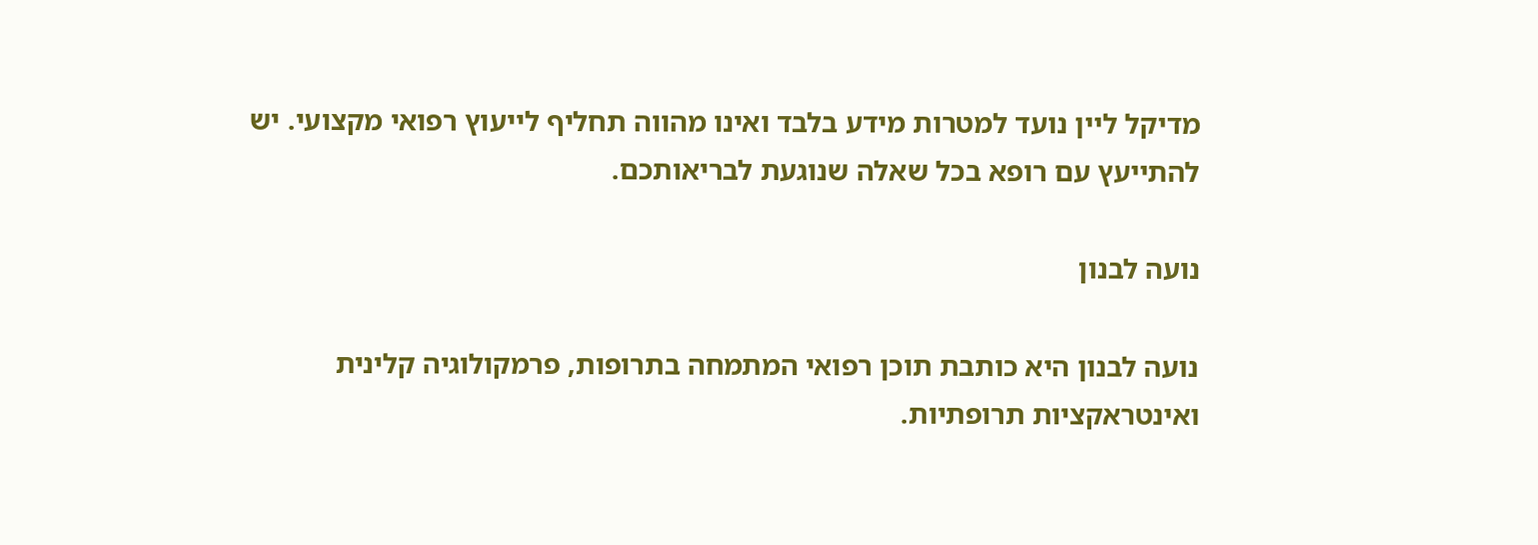מדיקל ליין נועד למטרות מידע בלבד ואינו מהווה תחליף לייעוץ רפואי מקצועי. יש להתייעץ עם רופא בכל שאלה שנוגעת לבריאותכם.

נועה לבנון

נועה לבנון היא כותבת תוכן רפואי המתמחה בתרופות, פרמקולוגיה קלינית ואינטראקציות תרופתיות.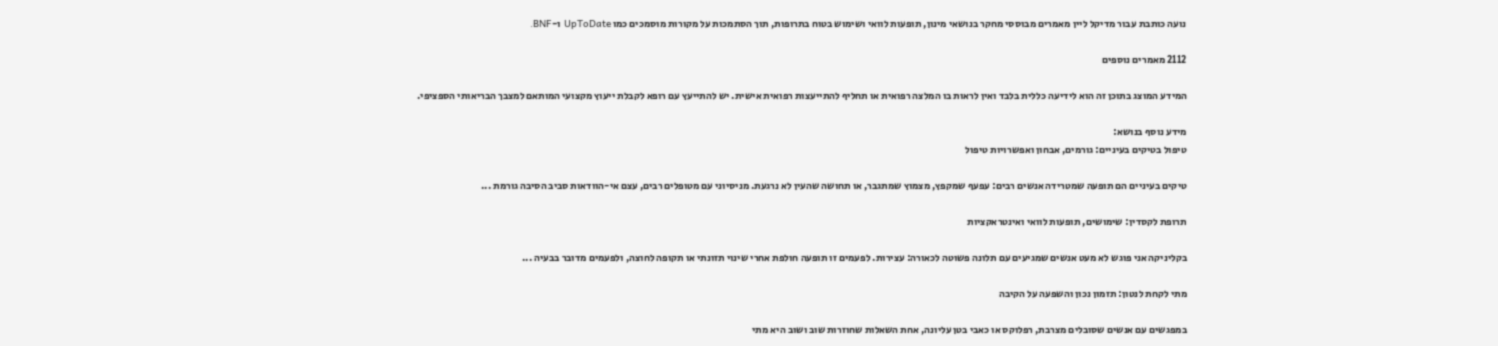נועה כותבת עבור מדיקל ליין מאמרים מבוססי מחקר בנושאי מינון, תופעות לוואי ושימוש בטוח בתרופות, תוך הסתמכות על מקורות מוסמכים כמו UpToDate ו-BNF.

2112 מאמרים נוספים

המידע המוצג בתוכן זה הוא לידיעה כללית בלבד ואין לראות בו המלצה רפואית או תחליף להתייעצות רפואית אישית. יש להתייעץ עם רופא לקבלת ייעוץ מקצועי המותאם למצבך הבריאותי הספציפי.

מידע נוסף בנושא:
טיפול בטיקים בעיניים: גורמים, אבחון ואפשרויות טיפול

טיקים בעיניים הם תופעה שמטרידה אנשים רבים: עפעף שמקפץ, מצמוץ שמתגבר, או תחושה שהעין לא נרגעת. מניסיוני עם מטופלים רבים, עצם אי-הוודאות סביב הסיבה גורמת ...

תרופת לקסדין: שימושים, תופעות לוואי ואינטראקציות

בקליניקה אני פוגש לא מעט אנשים שמגיעים עם תלונה פשוטה לכאורה: עצירות. לפעמים זו תופעה חולפת אחרי שינוי תזונתי או תקופה לחוצה, ולפעמים מדובר בבעיה ...

מתי לקחת לנטון: תזמון נכון והשפעה על הקיבה

במפגשים עם אנשים שסובלים מצרבת, רפלוקס או כאבי בטן עליונה, אחת השאלות שחוזרות שוב ושוב היא מתי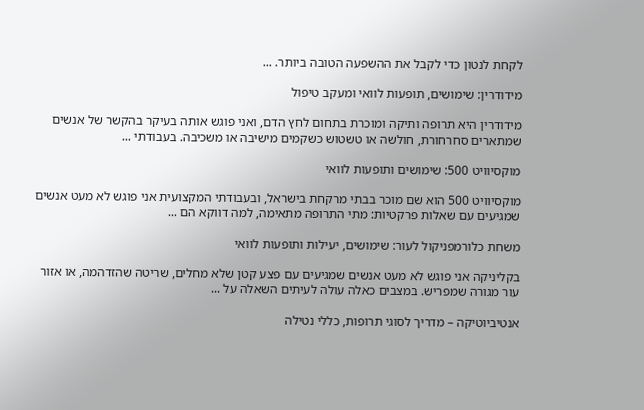לקחת לנטון כדי לקבל את ההשפעה הטובה ביותר. ...

מידודרין: שימושים, תופעות לוואי ומעקב טיפול

מידודרין היא תרופה ותיקה ומוכרת בתחום לחץ הדם, ואני פוגש אותה בעיקר בהקשר של אנשים שמתארים סחרחורת, חולשה או טשטוש כשקמים מישיבה או משכיבה. בעבודתי ...

מוקסיוויט 500: שימושים ותופעות לוואי

מוקסיוויט 500 הוא שם מוכר בבתי מרקחת בישראל, ובעבודתי המקצועית אני פוגש לא מעט אנשים שמגיעים עם שאלות פרקטיות: מתי התרופה מתאימה, למה דווקא הם ...

משחת כלורמפניקול לעור: שימושים, יעילות ותופעות לוואי

בקליניקה אני פוגש לא מעט אנשים שמגיעים עם פצע קטן שלא מחלים, שריטה שהזדהמה, או אזור עור מגורה שמפריש. במצבים כאלה עולה לעיתים השאלה על ...

אנטיביוטיקה – מדריך לסוגי תרופות, כללי נטילה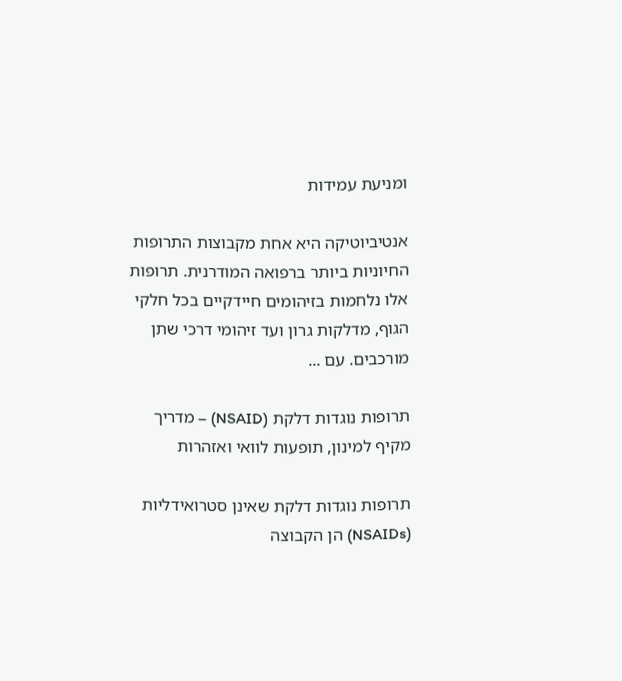ומניעת עמידות

אנטיביוטיקה היא אחת מקבוצות התרופות החיוניות ביותר ברפואה המודרנית. תרופות אלו נלחמות בזיהומים חיידקיים בכל חלקי הגוף, מדלקות גרון ועד זיהומי דרכי שתן מורכבים. עם ...

תרופות נוגדות דלקת (NSAID) – מדריך מקיף למינון, תופעות לוואי ואזהרות

תרופות נוגדות דלקת שאינן סטרואידליות (NSAIDs) הן הקבוצה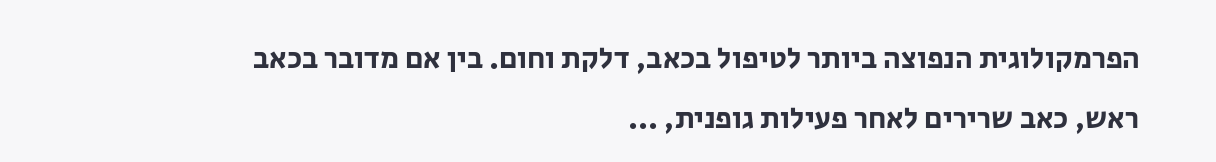הפרמקולוגית הנפוצה ביותר לטיפול בכאב, דלקת וחום. בין אם מדובר בכאב ראש, כאב שרירים לאחר פעילות גופנית, ...